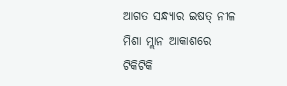ଆଗତ ସନ୍ଧ୍ୟାର ଇଷତ୍ ନୀଳ ମିଶା ମ୍ଲାନ ଆକାଶରେ ଟିକିଟିକି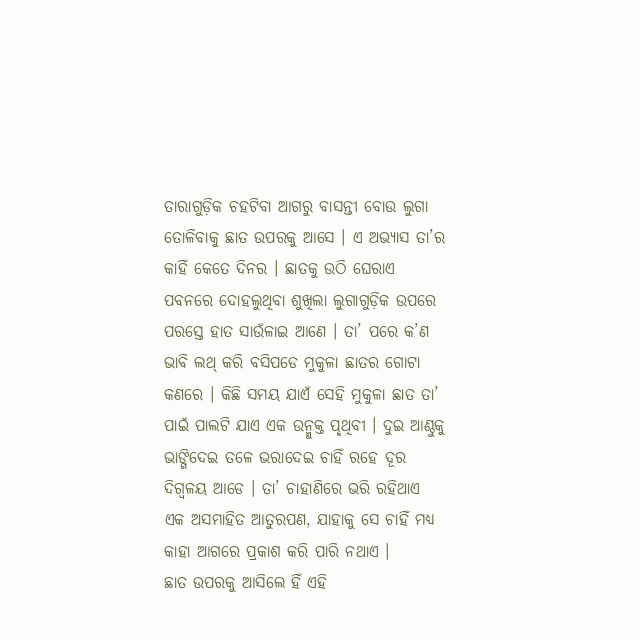ତାରାଗୁଡ଼ିକ ଚହଟିବା ଆଗରୁ ବାସନ୍ତୀ ବୋଉ ଲୁଗା ତୋଳିବାକୁ ଛାତ ଉପରକୁ ଆସେ । ଏ ଅଭ୍ୟାସ ତା’ର କାହିଁ କେତେ ଦିନର । ଛାତକୁ ଉଠି ଘେରାଏ ପବନରେ ଦୋହଲୁଥିବା ଶୁଖିଲା ଲୁଗାଗୁଡ଼ିକ ଉପରେ ପରସ୍ତେ ହାତ ସାଉଁଳାଇ ଆଣେ । ତା’ ପରେ କ’ଣ ଭାବି ଲଥ୍ କରି ବସିପଡେ ମୁକୁଳା ଛାତର ଗୋଟା କଣରେ । କିଛି ସମୟ ଯାଏଁ ସେହି ମୁକୁଳା ଛାତ ତା’ ପାଇଁ ପାଲଟି ଯାଏ ଏକ ଉନ୍ମୁକ୍ତ ପୃଥିବୀ । ଦୁଇ ଆଣ୍ଠୁକୁ ଭାଙ୍ଗିଦେଇ ତଳେ ଭରାଦେଇ ଚାହିଁ ରହେ ଦୂର ଦିଗ୍ବଳୟ ଆଡେ । ତା’ ଚାହାଣିରେ ଭରି ରହିଥାଏ ଏକ ଅସମାହିତ ଆତୁରପଣ, ଯାହାକୁ ସେ ଚାହିଁ ମଧ୍ୟ କାହା ଆଗରେ ପ୍ରକାଶ କରି ପାରି ନଥାଏ ।
ଛାତ ଉପରକୁ ଆସିଲେ ହିଁ ଏହି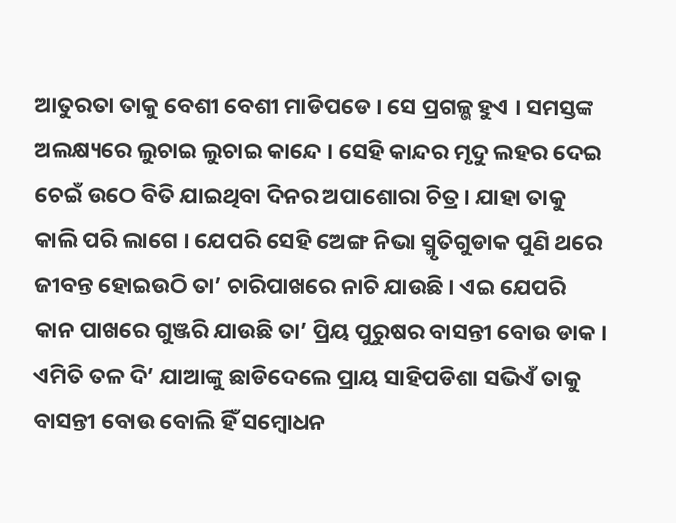ଆତୁରତା ତାକୁ ବେଶୀ ବେଶୀ ମାଡିପଡେ । ସେ ପ୍ରଗଳ୍ଭ ହୁଏ । ସମସ୍ତଙ୍କ ଅଲକ୍ଷ୍ୟରେ ଲୁଚାଇ ଲୁଚାଇ କାନ୍ଦେ । ସେହି କାନ୍ଦର ମୃଦୁ ଲହର ଦେଇ ଚେଇଁ ଉଠେ ବିତି ଯାଇଥିବା ଦିନର ଅପାଶୋରା ଚିତ୍ର । ଯାହା ତାକୁ କାଲି ପରି ଲାଗେ । ଯେପରି ସେହି ଅେଙ୍ଗ ନିଭା ସ୍ମୃତିଗୁଡାକ ପୁଣି ଥରେ ଜୀବନ୍ତ ହୋଇଉଠି ତା’ ଚାରିପାଖରେ ନାଚି ଯାଉଛି । ଏଇ ଯେପରି କାନ ପାଖରେ ଗୁଞ୍ଜରି ଯାଉଛି ତା’ ପ୍ରିୟ ପୁରୁଷର ବାସନ୍ତୀ ବୋଉ ଡାକ ।
ଏମିତି ତଳ ଦି’ ଯାଆଙ୍କୁ ଛାଡିଦେଲେ ପ୍ରାୟ ସାହିପଡିଶା ସଭିଏଁ ତାକୁ ବାସନ୍ତୀ ବୋଉ ବୋଲି ହିଁ ସମ୍ୱୋଧନ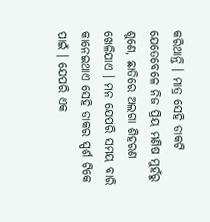କରିଥାନ୍ତି । ମାତ୍ର ସେହି ଡାକଟି ଯେତେବେଳେ ନିଜ ପ୍ରିୟ ମଣିଷ ମୁହଁରୁ ଶୁଣେ, ଛାତିରେ ଅଲଗା ଶିହରଣ ଖେଳିଯାଏ । ମନ ଯେପରି ସମୟ ବାରି କାନେଇଥାଏ ସେହି ଡାକର ସ୍ପର୍ଶ ଟିକେ ପାଇଁ । ଯେପରି ଏକ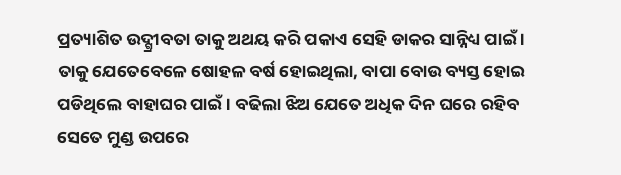ପ୍ରତ୍ୟାଶିତ ଉଦ୍ଗ୍ରୀବତା ତାକୁ ଅଥୟ କରି ପକାଏ ସେହି ଡାକର ସାନ୍ନିଧ୍ୟ ପାଇଁ ।
ତାକୁ ଯେତେବେଳେ ଷୋହଳ ବର୍ଷ ହୋଇଥିଲା, ବାପା ବୋଉ ବ୍ୟସ୍ତ ହୋଇ ପଡିଥିଲେ ବାହାଘର ପାଇଁ । ବଢିଲା ଝିଅ ଯେତେ ଅଧିକ ଦିନ ଘରେ ରହିବ ସେତେ ମୁଣ୍ଡ ଉପରେ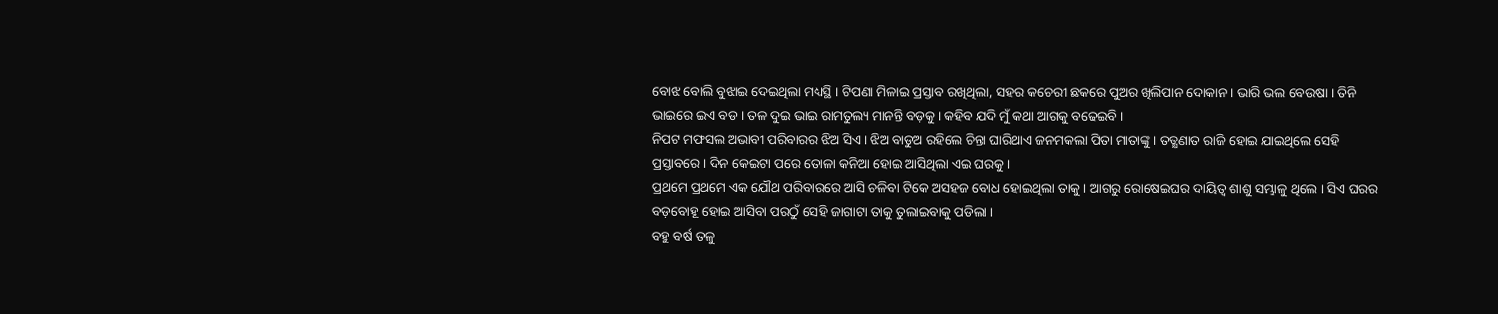ବୋଝ ବୋଲି ବୁଝାଇ ଦେଇଥିଲା ମଧ୍ୟସ୍ଥି । ଟିପଣା ମିଳାଇ ପ୍ରସ୍ତାବ ରଖିଥିଲା, ସହର କଚେରୀ ଛକରେ ପୁଅର ଖିଲିପାନ ଦୋକାନ । ଭାରି ଭଲ ବେଉଷା । ତିନି ଭାଇରେ ଇଏ ବଡ । ତଳ ଦୁଇ ଭାଇ ରାମତୁଲ୍ୟ ମାନନ୍ତି ବଡ଼କୁ । କହିବ ଯଦି ମୁଁ କଥା ଆଗକୁ ବଢେଇବି ।
ନିପଟ ମଫସଲ ଅଭାବୀ ପରିବାରର ଝିଅ ସିଏ । ଝିଅ ବାଡୁଅ ରହିଲେ ଚିନ୍ତା ଘାରିଥାଏ ଜନମକଲା ପିତା ମାତାଙ୍କୁ । ତତ୍କ୍ଷଣାତ ରାଜି ହୋଇ ଯାଇଥିଲେ ସେହି ପ୍ରସ୍ତାବରେ । ଦିନ କେଇଟା ପରେ ତୋଳା କନିଆ ହୋଇ ଆସିଥିଲା ଏଇ ଘରକୁ ।
ପ୍ରଥମେ ପ୍ରଥମେ ଏକ ଯୌଥ ପରିବାରରେ ଆସି ଚଳିବା ଟିକେ ଅସହଜ ବୋଧ ହୋଇଥିଲା ତାକୁ । ଆଗରୁ ରୋଷେଇଘର ଦାୟିତ୍ୱ ଶାଶୁ ସମ୍ଭାଳୁ ଥିଲେ । ସିଏ ଘରର ବଡ଼ବୋହୂ ହୋଇ ଆସିବା ପରଠୁଁ ସେହି ଜାଗାଟା ତାକୁ ତୁଲାଇବାକୁ ପଡିଲା ।
ବହୁ ବର୍ଷ ତଳୁ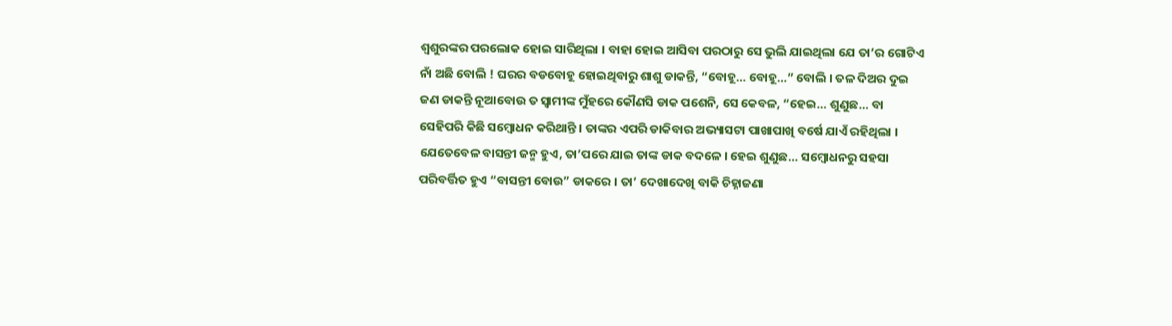ଶ୍ୱଶୁରଙ୍କର ପରଲୋକ ହୋଇ ସାରିଥିଲା । ବାହା ହୋଇ ଆସିବା ପରଠାରୁ ସେ ଭୁଲି ଯାଇଥିଲା ଯେ ତା’ର ଗୋଟିଏ ନାଁ ଅଛି ବୋଲି ! ଘରର ବଡବୋହୂ ହୋଇଥିବାରୁ ଶାଶୁ ଡାକନ୍ତି, “ବୋହୂ… ବୋହୂ…” ବୋଲି । ତଳ ଦିଅର ଦୁଇ ଜଣ ଡାକନ୍ତି ନୂଆବୋଉ ତ ସ୍ୱାମୀଙ୍କ ମୁଁହରେ କୌଣସି ଡାକ ପଶେନି, ସେ କେବଳ, “ହେଇ… ଶୁଣୁଛ… ବା ସେହିପରି କିଛି ସମ୍ୱୋଧନ କରିଥାନ୍ତି । ତାଙ୍କର ଏପରି ଡାକିବାର ଅଭ୍ୟାସଟା ପାଖାପାଖି ବର୍ଷେ ଯାଏଁ ରହିଥିଲା । ଯେତେବେଳ ବାସନ୍ତୀ ଜନ୍ମ ହୁଏ, ତା’ପରେ ଯାଇ ତାଙ୍କ ଡାକ ବଦଳେ । ହେଇ ଶୁଣୁଛ… ସମ୍ୱୋଧନରୁ ସହସା ପରିବର୍ତ୍ତିତ ହୁଏ “ବାସନ୍ତୀ ବୋଉ” ଡାକରେ । ତା’ ଦେଖାଦେଖି ବାକି ଚିହ୍ନାଜଣା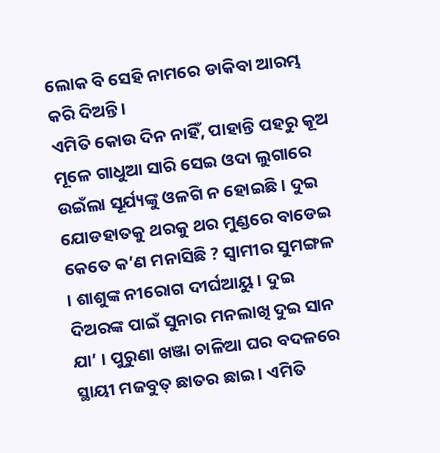ଲୋକ ବି ସେହି ନାମରେ ଡାକିବା ଆରମ୍ଭ କରି ଦିଅନ୍ତି ।
ଏମିତି କୋଉ ଦିନ ନାହିଁ, ପାହାନ୍ତି ପହରୁ କୂଅ ମୂଳେ ଗାଧୁଆ ସାରି ସେଇ ଓଦା ଲୁଗାରେ ଉଇଁଲା ସୂର୍ଯ୍ୟଙ୍କୁ ଓଳଗି ନ ହୋଇଛି । ଦୁଇ ଯୋଡହାତକୁ ଥରକୁ ଥର ମୁଣ୍ଡରେ ବାଡେଇ କେତେ କ’ଣ ମନାସିଛି ? ସ୍ୱାମୀର ସୁମଙ୍ଗଳ । ଶାଶୁଙ୍କ ନୀରୋଗ ଦୀର୍ଘଆୟୁ । ଦୁଇ ଦିଅରଙ୍କ ପାଇଁ ସୁନାର ମନଲାଖି ଦୁଇ ସାନ ଯା’ । ପୁରୁଣା ଖଞ୍ଜା ଚାଳିଆ ଘର ବଦଳରେ ସ୍ଥାୟୀ ମଜବୁତ୍ ଛାତର ଛାଇ । ଏମିତି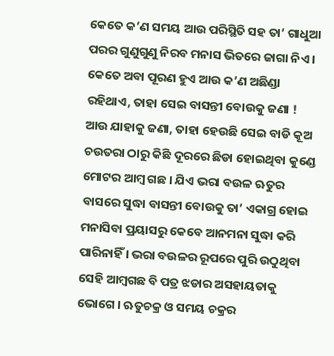କେତେ କ’ଣ ସମୟ ଆଉ ପରିସ୍ଥିତି ସହ ତା’ ଗାଧୁଆ ପରର ଗୁଣୁଗୁଣୁ ନିରବ ମନାସ ଭିତରେ ଜାଗା ନିଏ । କେତେ ଅବା ପୂରଣ ହୁଏ ଆଉ କ’ଣ ଅଛିଣ୍ଡା ରହିଥାଏ, ତାହା ସେଇ ବାସନ୍ତୀ ବୋଉକୁ ଜଣା ! ଆଉ ଯାହାକୁ ଜଣା, ତାହା ହେଉଛି ସେଇ ବାଡି କୂଅ ଚଉତରା ଠାରୁ କିଛି ଦୂରରେ ଛିଡା ହୋଇଥିବା କୁଣ୍ଡେ ମୋଟର ଆମ୍ୱ ଗଛ । ଯିଏ ଭରା ବଉଳ ଋତୁର ବାସରେ ସୁଦ୍ଧା ବାସନ୍ତୀ ବୋଉକୁ ତା’ ଏକାଗ୍ର ହୋଇ ମନାସିବା ପ୍ରୟାସରୁ କେବେ ଆନମନା ସୁଦ୍ଧା କରି ପାରିନାହିଁ । ଭରା ବଉଳର ରୂପରେ ପୁରି ଉଠୁଥିବା ସେହି ଆମ୍ୱଗଛ ବି ପତ୍ର ଝଡାର ଅସହାୟତାକୁ ଭୋଗେ । ଋତୁଚକ୍ର ଓ ସମୟ ଚକ୍ରର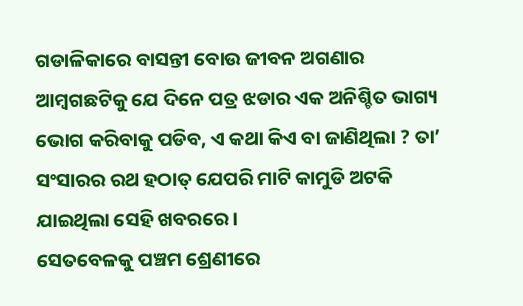ଗଡାଳିକାରେ ବାସନ୍ତୀ ବୋଉ ଜୀବନ ଅଗଣାର ଆମ୍ୱଗଛଟିକୁ ଯେ ଦିନେ ପତ୍ର ଝଡାର ଏକ ଅନିଶ୍ଚିତ ଭାଗ୍ୟ ଭୋଗ କରିବାକୁ ପଡିବ, ଏ କଥା କିଏ ବା ଜାଣିଥିଲା ? ତା’ ସଂସାରର ରଥ ହଠାତ୍ ଯେପରି ମାଟି କାମୁଡି ଅଟକି ଯାଇଥିଲା ସେହି ଖବରରେ ।
ସେତବେଳକୁ ପଞ୍ଚମ ଶ୍ରେଣୀରେ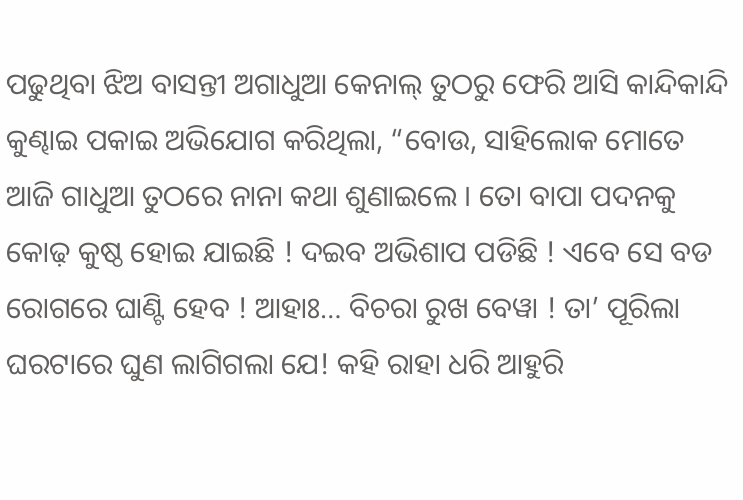ପଢୁଥିବା ଝିଅ ବାସନ୍ତୀ ଅଗାଧୁଆ କେନାଲ୍ ତୁଠରୁ ଫେରି ଆସି କାନ୍ଦିକାନ୍ଦି କୁଣ୍ଢାଇ ପକାଇ ଅଭିଯୋଗ କରିଥିଲା, “ବୋଉ, ସାହିଲୋକ ମୋତେ ଆଜି ଗାଧୁଆ ତୁଠରେ ନାନା କଥା ଶୁଣାଇଲେ । ତୋ ବାପା ପଦନକୁ କୋଢ଼ କୁଷ୍ଠ ହୋଇ ଯାଇଛି ! ଦଇବ ଅଭିଶାପ ପଡିଛି ! ଏବେ ସେ ବଡ ରୋଗରେ ଘାଣ୍ଟି ହେବ ! ଆହାଃ… ବିଚରା ରୁଖ ବେୱା ! ତା’ ପୂରିଲା ଘରଟାରେ ଘୁଣ ଲାଗିଗଲା ଯେ! କହି ରାହା ଧରି ଆହୁରି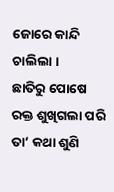ଜୋରେ କାନ୍ଦି ଚାଲିଲା ।
ଛାତିରୁ ପୋଷେ ରକ୍ତ ଶୁଖିଗଲା ପରି ତା’ କଥା ଶୁଣି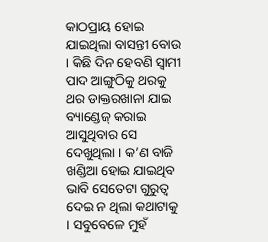କାଠପ୍ରାୟ ହୋଇ ଯାଇଥିଲା ବାସନ୍ତୀ ବୋଉ । କିଛି ଦିନ ହେବଣି ସ୍ୱାମୀ ପାଦ ଆଙ୍ଗୁଠିକୁ ଥରକୁ ଥର ଡାକ୍ତରଖାନା ଯାଇ ବ୍ୟାଣ୍ଡେଜ୍ କରାଇ ଆସୁଥିବାର ସେ ଦେଖୁଥିଲା । କ’ଣ ବାଜି ଖଣ୍ଡିଆ ହୋଇ ଯାଇଥିବ ଭାବି ସେତେଟା ଗୁରୁତ୍ୱ ଦେଇ ନ ଥିଲା କଥାଟାକୁ । ସବୁବେଳେ ମୁହଁ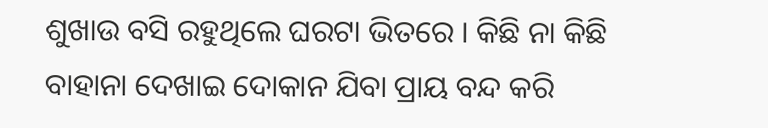ଶୁଖାଉ ବସି ରହୁଥିଲେ ଘରଟା ଭିତରେ । କିଛି ନା କିଛି ବାହାନା ଦେଖାଇ ଦୋକାନ ଯିବା ପ୍ରାୟ ବନ୍ଦ କରି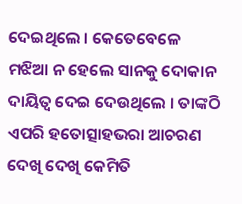ଦେଇଥିଲେ । କେତେବେଳେ ମଝିଆ ନ ହେଲେ ସାନକୁ ଦୋକାନ ଦାୟିତ୍ୱ ଦେଇ ଦେଉଥିଲେ । ତାଙ୍କଠି ଏପରି ହତୋତ୍ସାହଭରା ଆଚରଣ ଦେଖି ଦେଖି କେମିତି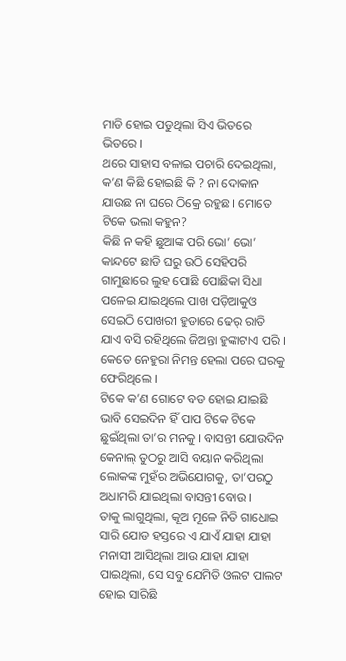ମାଡି ହୋଇ ପଡୁଥିଲା ସିଏ ଭିତରେ ଭିତରେ ।
ଥରେ ସାହାସ ବଳାଇ ପଚାରି ଦେଇଥିଲା, କ’ଣ କିଛି ହୋଇଛି କି ? ନା ଦୋକାନ ଯାଉଛ ନା ଘରେ ଠିକ୍ରେ ରହୁଛ । ମୋତେ ଟିକେ ଭଲା କହୁନ?
କିଛି ନ କହି ଛୁଆଙ୍କ ପରି ଭୋ’ ଭୋ’ କାନ୍ଦଟେ ଛାଡି ଘରୁ ଉଠି ସେହିପରି ଗାମୁଛାରେ ଲୁହ ପୋଛି ପୋଛିକା ସିଧା ପଳେଇ ଯାଇଥିଲେ ପାଖ ପଡ଼ିଆକୁଓ ସେଇଠି ପୋଖରୀ ହୁଡାରେ ଢେର୍ ରାତି ଯାଏ ବସି ରହିଥିଲେ ଜିଅନ୍ତା ହୁଙ୍କାଟାଏ ପରି । କେତେ ନେହୁରା ନିମନ୍ତ ହେଲା ପରେ ଘରକୁ ଫେରିଥିଲେ ।
ଟିକେ କ’ଣ ଗୋଟେ ବଡ ହୋଇ ଯାଇଛି ଭାବି ସେଇଦିନ ହିଁ ପାପ ଟିକେ ଟିକେ ଛୁଇଁଥିଲା ତା’ର ମନକୁ । ବାସନ୍ତୀ ଯୋଉଦିନ କେନାଲ୍ ତୁଠରୁ ଆସି ବୟାନ କରିଥିଲା ଲୋକଙ୍କ ମୁହଁର ଅଭିଯୋଗକୁ, ତା’ପରଠୁ ଅଧାମରି ଯାଇଥିଲା ବାସନ୍ତୀ ବୋଉ ।
ତାକୁ ଲାଗୁଥିଲା, କୂଅ ମୂଳେ ନିତି ଗାଧୋଇ ସାରି ଯୋଡ ହସ୍ତରେ ଏ ଯାଏଁ ଯାହା ଯାହା ମନାସୀ ଆସିଥିଲା ଆଉ ଯାହା ଯାହା ପାଇଥିଲା, ସେ ସବୁ ଯେମିତି ଓଲଟ ପାଲଟ ହୋଇ ସାରିଛି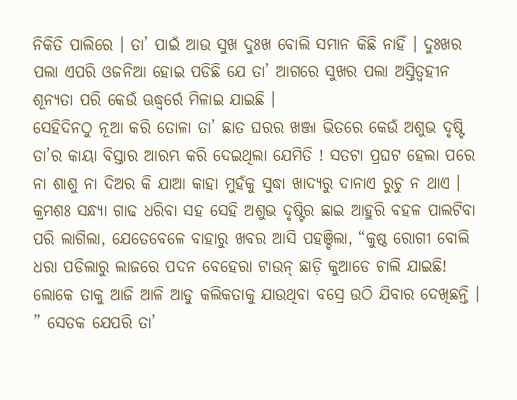ନିକିତି ପାଲିରେ । ତା’ ପାଇଁ ଆଉ ସୁଖ ଦୁଃଖ ବୋଲି ସମାନ କିଛି ନାହିଁ । ଦୁଃଖର ପଲା ଏପରି ଓଜନିଆ ହୋଇ ପଡିଛି ଯେ ତା’ ଆଗରେ ସୁଖର ପଲା ଅସ୍ତିତ୍ୱହୀନ ଶୂନ୍ୟତା ପରି କେଉଁ ଊଦ୍ଧ୍ୱର୍ରେ ମିଳାଇ ଯାଇଛି ।
ସେହିଦିନଠୁ ନୂଆ କରି ତୋଳା ତା’ ଛାତ ଘରର ଖଞ୍ଜା ଭିତରେ କେଉଁ ଅଶୁଭ ଦୃଷ୍ଟି ତା’ର କାୟା ବିସ୍ତାର ଆରମ୍ଭ କରି ଦେଇଥିଲା ଯେମିତି ! ସତଟା ପ୍ରଘଟ ହେଲା ପରେ ନା ଶାଶୁ ନା ଦିଅର କି ଯାଆ କାହା ମୁହଁକୁ ସୁଦ୍ଧା ଖାଦ୍ୟରୁ ଦାନାଏ ରୁଚୁ ନ ଥାଏ । କ୍ରମଶଃ ସନ୍ଧ୍ୟା ଗାଢ ଧରିବା ସହ ସେହି ଅଶୁଭ ଦୃଷ୍ଟିର ଛାଇ ଆହୁରି ବହଳ ପାଲଟିବା ପରି ଲାଗିଲା, ଯେତେବେଳେ ବାହାରୁ ଖବର ଆସି ପହଞ୍ଚିଲା, “କୁଷ୍ଠ ରୋଗୀ ବୋଲି ଧରା ପଡିଲାରୁ ଲାଜରେ ପଦନ ବେହେରା ଟାଉନ୍ ଛାଡ଼ି କୁଆଡେ ଚାଲି ଯାଇଛି! ଲୋକେ ତାକୁ ଆଜି ଆଳି ଆଡୁ କଲିକତାକୁ ଯାଉଥିବା ବସ୍ରେ ଉଠି ଯିବାର ଦେଖିଛନ୍ତି । ” ସେତକ ଯେପରି ତା’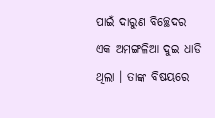ପାଇଁ ଦାରୁଣ ବିଚ୍ଛେଦର ଏକ ଅମଙ୍ଗଳିଆ ଦୁଇ ଧାଡି ଥିଲା । ତାଙ୍କ ବିଷୟରେ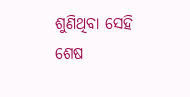ଶୁଣିଥିବା ସେହି ଶେଷ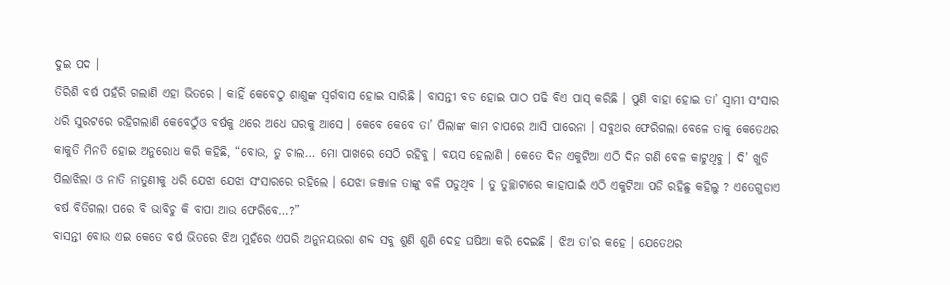ଦୁଇ ପଦ ।
ତିରିଶି ବର୍ଷ ପହଁରି ଗଲାଣି ଏହା ଭିତରେ । କାହିଁ କେବେଠୁ ଶାଶୁଙ୍କ ସ୍ୱର୍ଗବାସ ହୋଇ ସାରିଛି । ବାସନ୍ତୀ ବଡ ହୋଇ ପାଠ ପଢି ବିଏ ପାସ୍ କରିଛି । ପୁଣି ବାହା ହୋଇ ତା’ ସ୍ୱାମୀ ସଂସାର ଧରି ସୁରଟରେ ରହିଗଲାଣି କେବେଠୁଁଓ ବର୍ଷକୁ ଥରେ ଅଧେ ଘରକୁ ଆସେ । କେବେ କେବେ ତା’ ପିଲାଙ୍କ କାମ ଚାପରେ ଆସି ପାରେନା । ସବୁଥର ଫେରିଗଲା ବେଳେ ତାକୁ କେତେଥର କାକୁତି ମିନତି ହୋଇ ଅନୁରୋଧ କରି କହିଛି, “ବୋଉ, ତୁ ଚାଲ… ମୋ ପାଖରେ ସେଠି ରହିବୁ । ବୟସ ହେଲାଣି । କେତେ ଦିନ ଏକୁଟିଆ ଏଠି ଦିନ ଗଣି ବେଳ କାଟୁଥିବୁ । ଦି’ ଖୁଡି ପିଲାଝିଲା ଓ ନାତି ନାତୁଣୀକୁ ଧରି ଯେଝା ଯେଝା ସଂସାରରେ ରହିଲେ । ଯେଝା ଜଞ୍ଜାଳ ତାଙ୍କୁ ବଳି ପଡୁଥିବ । ତୁ ତୁଚ୍ଛାଟାରେ କାହାପାଇଁ ଏଠି ଏକୁଟିଆ ପଡି ରହିଛୁ କହିଲୁ ? ଏତେଗୁଡାଏ ବର୍ଷ ବିତିଗଲା ପରେ ବି ଭାବିଚୁ କି ବାପା ଆଉ ଫେରିବେ…?”
ବାସନ୍ତୀ ବୋଉ ଏଇ କେତେ ବର୍ଷ ଭିତରେ ଝିଅ ମୁହଁରେ ଏପରି ଅନୁନୟଭରା ଶବ୍ଦ ସବୁ ଶୁଣି ଶୁଣି ଦେହ ଘଷିଆ କରି ଦେଇଛି । ଝିଅ ତା’ର କହେ । ଯେତେଥର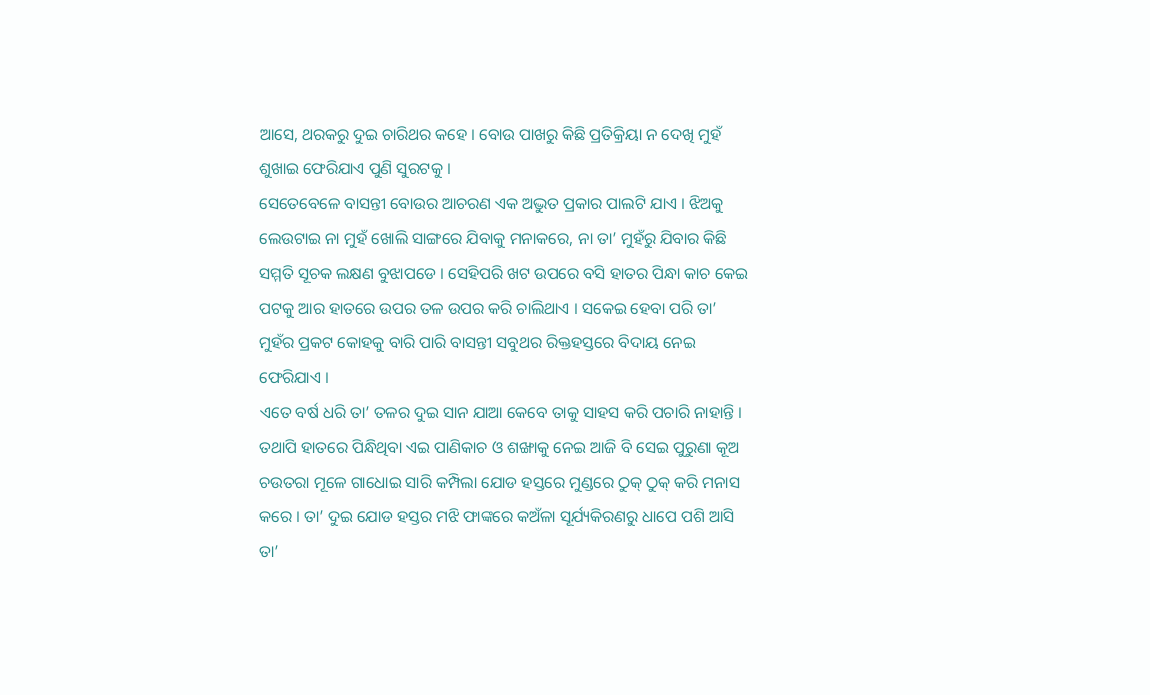ଆସେ, ଥରକରୁ ଦୁଇ ଚାରିଥର କହେ । ବୋଉ ପାଖରୁ କିଛି ପ୍ରତିକ୍ରିୟା ନ ଦେଖି ମୁହଁ ଶୁଖାଇ ଫେରିଯାଏ ପୁଣି ସୁରଟକୁ ।
ସେତେବେଳେ ବାସନ୍ତୀ ବୋଉର ଆଚରଣ ଏକ ଅଦ୍ଭୁତ ପ୍ରକାର ପାଲଟି ଯାଏ । ଝିଅକୁ ଲେଉଟାଇ ନା ମୁହଁ ଖୋଲି ସାଙ୍ଗରେ ଯିବାକୁ ମନାକରେ, ନା ତା’ ମୁହଁରୁ ଯିବାର କିଛି ସମ୍ମତି ସୂଚକ ଲକ୍ଷଣ ବୁଝାପଡେ । ସେହିପରି ଖଟ ଉପରେ ବସି ହାତର ପିନ୍ଧା କାଚ କେଇ ପଟକୁ ଆର ହାତରେ ଉପର ତଳ ଉପର କରି ଚାଲିଥାଏ । ସକେଇ ହେବା ପରି ତା’ ମୁହଁର ପ୍ରକଟ କୋହକୁ ବାରି ପାରି ବାସନ୍ତୀ ସବୁଥର ରିକ୍ତହସ୍ତରେ ବିଦାୟ ନେଇ ଫେରିଯାଏ ।
ଏତେ ବର୍ଷ ଧରି ତା’ ତଳର ଦୁଇ ସାନ ଯାଆ କେବେ ତାକୁ ସାହସ କରି ପଚାରି ନାହାନ୍ତି । ତଥାପି ହାତରେ ପିନ୍ଧିଥିବା ଏଇ ପାଣିକାଚ ଓ ଶଙ୍ଖାକୁ ନେଇ ଆଜି ବି ସେଇ ପୁରୁଣା କୂଅ ଚଉତରା ମୂଳେ ଗାଧୋଇ ସାରି କମ୍ପିଲା ଯୋଡ ହସ୍ତରେ ମୁଣ୍ଡରେ ଠୁକ୍ ଠୁକ୍ କରି ମନାସ କରେ । ତା’ ଦୁଇ ଯୋଡ ହସ୍ତର ମଝି ଫାଙ୍କରେ କଅଁଳା ସୂର୍ଯ୍ୟକିରଣରୁ ଧାପେ ପଶି ଆସି ତା’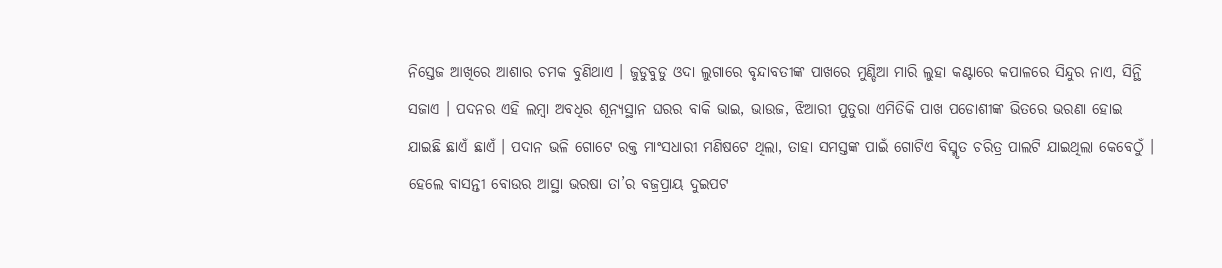ନିସ୍ତେଜ ଆଖିରେ ଆଶାର ଚମକ ବୁଣିଥାଏ । ଜୁଡୁବୁଡୁ ଓଦା ଲୁଗାରେ ବୃନ୍ଦାବତୀଙ୍କ ପାଖରେ ମୁଣ୍ଡିଆ ମାରି ଲୁହା କଣ୍ଟାରେ କପାଳରେ ସିନ୍ଦୁର ନାଏ, ସିନ୍ଥି ସଜାଏ । ପଦନର ଏହି ଲମ୍ୱା ଅବଧିର ଶୂନ୍ୟସ୍ଥାନ ଘରର ବାକି ଭାଇ, ଭାଉଜ, ଝିଆରୀ ପୁତୁରା ଏମିତିକି ପାଖ ପଡୋଶୀଙ୍କ ଭିତରେ ଭରଣା ହୋଇ ଯାଇଛି ଛାଏଁ ଛାଏଁ । ପଦାନ ଭଳି ଗୋଟେ ରକ୍ତ ମାଂସଧାରୀ ମଣିଷଟେ ଥିଲା, ତାହା ସମସ୍ତଙ୍କ ପାଇଁ ଗୋଟିଏ ବିସ୍ମୃତ ଚରିତ୍ର ପାଲଟି ଯାଇଥିଲା କେବେଠୁଁ । ହେଲେ ବାସନ୍ତୀ ବୋଉର ଆସ୍ଥା ଭରଷା ତା’ର ବଜ୍ରପ୍ରାୟ ଦୁଇପଟ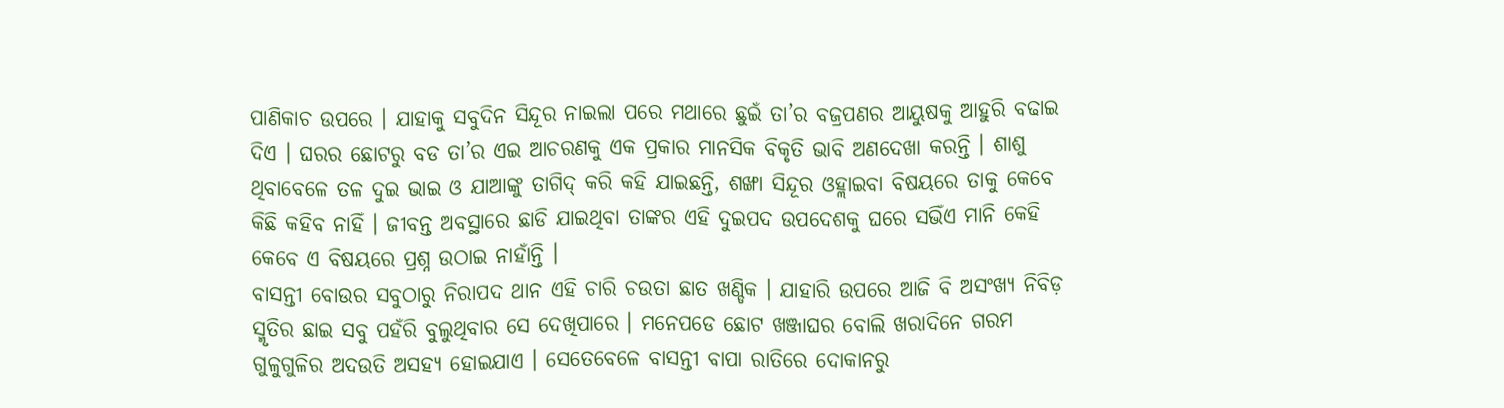ପାଣିକାଚ ଉପରେ । ଯାହାକୁ ସବୁଦିନ ସିନ୍ଦୂର ନାଇଲା ପରେ ମଥାରେ ଛୁଇଁ ତା’ର ବଜ୍ରପଣର ଆୟୁଷକୁ ଆହୁରି ବଢାଇ ଦିଏ । ଘରର ଛୋଟରୁ ବଡ ତା’ର ଏଇ ଆଚରଣକୁ ଏକ ପ୍ରକାର ମାନସିକ ବିକୃତି ଭାବି ଅଣଦେଖା କରନ୍ତି । ଶାଶୁ ଥିବାବେଳେ ତଳ ଦୁଇ ଭାଇ ଓ ଯାଆଙ୍କୁ ତାଗିଦ୍ କରି କହି ଯାଇଛନ୍ତି, ଶଙ୍ଖା ସିନ୍ଦୂର ଓହ୍ଲାଇବା ବିଷୟରେ ତାକୁ କେବେ କିଛି କହିବ ନାହିଁ । ଜୀବନ୍ତ ଅବସ୍ଥାରେ ଛାଡି ଯାଇଥିବା ତାଙ୍କର ଏହି ଦୁଇପଦ ଉପଦେଶକୁ ଘରେ ସଭିଁଏ ମାନି କେହି କେବେ ଏ ବିଷୟରେ ପ୍ରଶ୍ନ ଉଠାଇ ନାହାଁନ୍ତି ।
ବାସନ୍ତୀ ବୋଉର ସବୁଠାରୁ ନିରାପଦ ଥାନ ଏହି ଚାରି ଚଉତା ଛାତ ଖଣ୍ଡିକ । ଯାହାରି ଉପରେ ଆଜି ବି ଅସଂଖ୍ୟ ନିବିଡ଼ ସ୍ମୃତିର ଛାଇ ସବୁ ପହଁରି ବୁଲୁଥିବାର ସେ ଦେଖିପାରେ । ମନେପଡେ ଛୋଟ ଖଞ୍ଜାଘର ବୋଲି ଖରାଦିନେ ଗରମ ଗୁଳୁଗୁଳିର ଅଦଉତି ଅସହ୍ୟ ହୋଇଯାଏ । ସେତେବେଳେ ବାସନ୍ତୀ ବାପା ରାତିରେ ଦୋକାନରୁ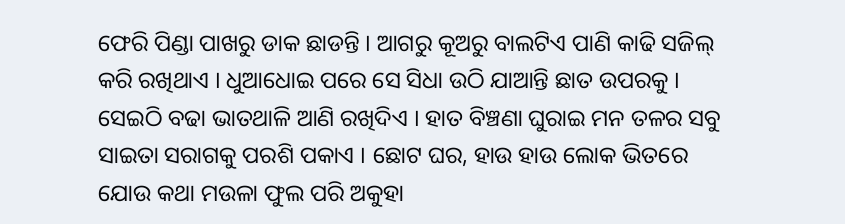ଫେରି ପିଣ୍ଡା ପାଖରୁ ଡାକ ଛାଡନ୍ତି । ଆଗରୁ କୂଅରୁ ବାଲଟିଏ ପାଣି କାଢି ସଜିଲ୍ କରି ରଖିଥାଏ । ଧୁଆଧୋଇ ପରେ ସେ ସିଧା ଉଠି ଯାଆନ୍ତି ଛାତ ଉପରକୁ । ସେଇଠି ବଢା ଭାତଥାଳି ଆଣି ରଖିଦିଏ । ହାତ ବିଞ୍ଚଣା ଘୁରାଇ ମନ ତଳର ସବୁ ସାଇତା ସରାଗକୁ ପରଶି ପକାଏ । ଛୋଟ ଘର, ହାଉ ହାଉ ଲୋକ ଭିତରେ ଯୋଉ କଥା ମଉଳା ଫୁଲ ପରି ଅକୁହା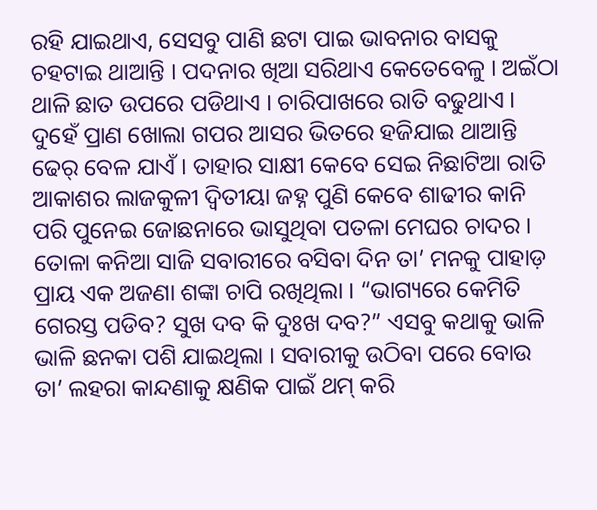ରହି ଯାଇଥାଏ, ସେସବୁ ପାଣି ଛଟା ପାଇ ଭାବନାର ବାସକୁ ଚହଟାଇ ଥାଆନ୍ତି । ପଦନାର ଖିଆ ସରିଥାଏ କେତେବେଳୁ । ଅଇଁଠା ଥାଳି ଛାତ ଉପରେ ପଡିଥାଏ । ଚାରିପାଖରେ ରାତି ବଢୁଥାଏ । ଦୁହେଁ ପ୍ରାଣ ଖୋଲା ଗପର ଆସର ଭିତରେ ହଜିଯାଇ ଥାଆନ୍ତି ଢେର୍ ବେଳ ଯାଏଁ । ତାହାର ସାକ୍ଷୀ କେବେ ସେଇ ନିଛାଟିଆ ରାତି ଆକାଶର ଲାଜକୁଳୀ ଦ୍ୱିତୀୟା ଜହ୍ନ ପୁଣି କେବେ ଶାଢୀର କାନି ପରି ପୁନେଇ ଜୋଛନାରେ ଭାସୁଥିବା ପତଳା ମେଘର ଚାଦର ।
ତୋଳା କନିଆ ସାଜି ସବାରୀରେ ବସିବା ଦିନ ତା’ ମନକୁ ପାହାଡ଼ ପ୍ରାୟ ଏକ ଅଜଣା ଶଙ୍କା ଚାପି ରଖିଥିଲା । “ଭାଗ୍ୟରେ କେମିତି ଗେରସ୍ତ ପଡିବ? ସୁଖ ଦବ କି ଦୁଃଖ ଦବ?” ଏସବୁ କଥାକୁ ଭାଳି ଭାଳି ଛନକା ପଶି ଯାଇଥିଲା । ସବାରୀକୁ ଉଠିବା ପରେ ବୋଉ ତା’ ଲହରା କାନ୍ଦଣାକୁ କ୍ଷଣିକ ପାଇଁ ଥମ୍ କରି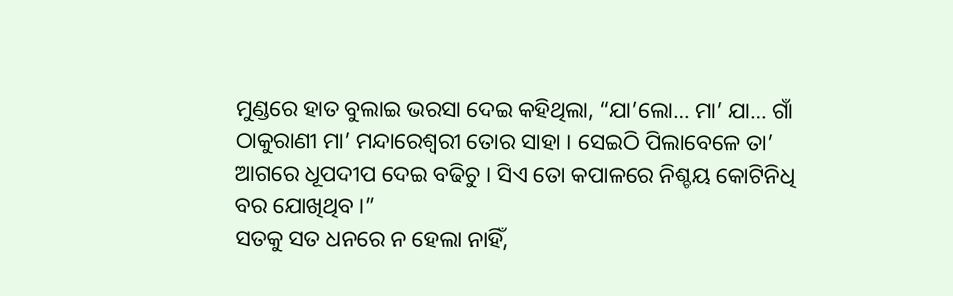ମୁଣ୍ଡରେ ହାତ ବୁଲାଇ ଭରସା ଦେଇ କହିଥିଲା, “ଯା’ଲୋ… ମା’ ଯା… ଗାଁ ଠାକୁରାଣୀ ମା’ ମନ୍ଦାରେଶ୍ୱରୀ ତୋର ସାହା । ସେଇଠି ପିଲାବେଳେ ତା’ ଆଗରେ ଧୂପଦୀପ ଦେଇ ବଢିଚୁ । ସିଏ ତୋ କପାଳରେ ନିଶ୍ଚୟ କୋଟିନିଧି ବର ଯୋଖିଥିବ ।”
ସତକୁ ସତ ଧନରେ ନ ହେଲା ନାହିଁ,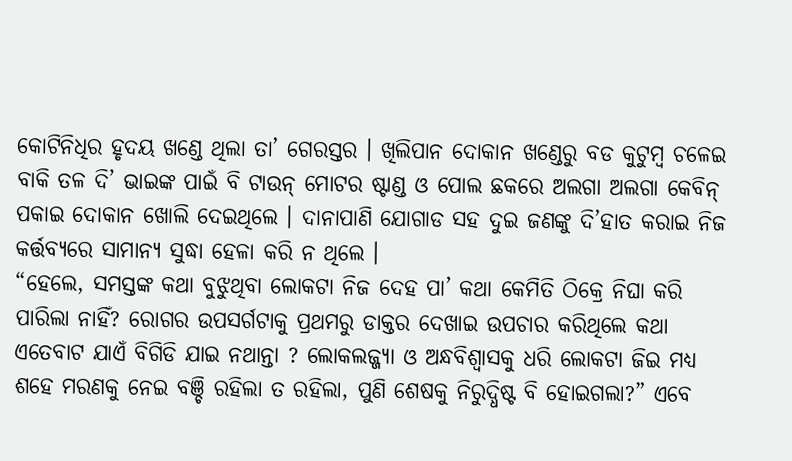କୋଟିନିଧିର ହୃଦୟ ଖଣ୍ଡେ ଥିଲା ତା’ ଗେରସ୍ତର । ଖିଲିପାନ ଦୋକାନ ଖଣ୍ଡେରୁ ବଡ କୁଟୁମ୍ୱ ଚଳେଇ ବାକି ତଳ ଦି’ ଭାଇଙ୍କ ପାଇଁ ବି ଟାଉନ୍ ମୋଟର ଷ୍ଟାଣ୍ଡ ଓ ପୋଲ ଛକରେ ଅଲଗା ଅଲଗା କେବିନ୍ ପକାଇ ଦୋକାନ ଖୋଲି ଦେଇଥିଲେ । ଦାନାପାଣି ଯୋଗାଡ ସହ ଦୁଇ ଜଣଙ୍କୁ ଦି’ହାତ କରାଇ ନିଜ କର୍ତ୍ତବ୍ୟରେ ସାମାନ୍ୟ ସୁଦ୍ଧା ହେଳା କରି ନ ଥିଲେ ।
“ହେଲେ, ସମସ୍ତଙ୍କ କଥା ବୁଝୁଥିବା ଲୋକଟା ନିଜ ଦେହ ପା’ କଥା କେମିତି ଠିକ୍ରେ ନିଘା କରି ପାରିଲା ନାହିଁ? ରୋଗର ଉପସର୍ଗଟାକୁ ପ୍ରଥମରୁ ଡାକ୍ତର ଦେଖାଇ ଉପଚାର କରିଥିଲେ କଥା ଏତେବାଟ ଯାଏଁ ବିଗିଡି ଯାଇ ନଥାନ୍ତା ? ଲୋକଲଜ୍ଜ୍ୟା ଓ ଅନ୍ଧବିଶ୍ୱାସକୁ ଧରି ଲୋକଟା ଜିଇ ମଧ୍ୟ ଶହେ ମରଣକୁ ନେଇ ବଞ୍ଚି ରହିଲା ତ ରହିଲା, ପୁଣି ଶେଷକୁ ନିରୁଦ୍ଧିଷ୍ଟ ବି ହୋଇଗଲା?” ଏବେ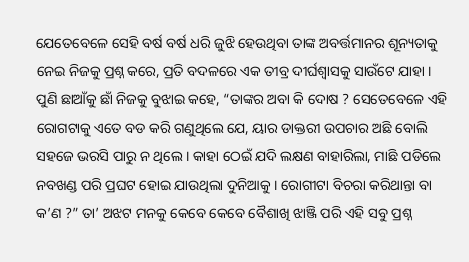ଯେତେବେଳେ ସେହି ବର୍ଷ ବର୍ଷ ଧରି ଜୁଝି ହେଉଥିବା ତାଙ୍କ ଅବର୍ତ୍ତମାନର ଶୂନ୍ୟତାକୁ ନେଇ ନିଜକୁ ପ୍ରଶ୍ନ କରେ, ପ୍ରତି ବଦଳରେ ଏକ ତୀବ୍ର ଦୀର୍ଘଶ୍ୱାସକୁ ସାଉଁଟେ ଯାହା ।
ପୁଣି ଛାଆଁକୁ ଛାଁ ନିଜକୁ ବୁଝାଇ କହେ, “ତାଙ୍କର ଅବା କି ଦୋଷ ? ସେତେବେଳେ ଏହି ରୋଗଟାକୁ ଏତେ ବଡ କରି ଗଣୁଥିଲେ ଯେ, ୟାର ଡାକ୍ତରୀ ଉପଚାର ଅଛି ବୋଲି ସହଜେ ଭରସି ପାରୁ ନ ଥିଲେ । କାହା ଠେଇଁ ଯଦି ଲକ୍ଷଣ ବାହାରିଲା, ମାଛି ପଡିଲେ ନବଖଣ୍ଡ ପରି ପ୍ରଘଟ ହୋଇ ଯାଉଥିଲା ଦୁନିଆକୁ । ରୋଗୀଟା ବିଚରା କରିଥାନ୍ତା ବା କ’ଣ ?” ତା’ ଅଝଟ ମନକୁ କେବେ କେବେ ବୈଶାଖି ଝାଞ୍ଜି ପରି ଏହି ସବୁ ପ୍ରଶ୍ନ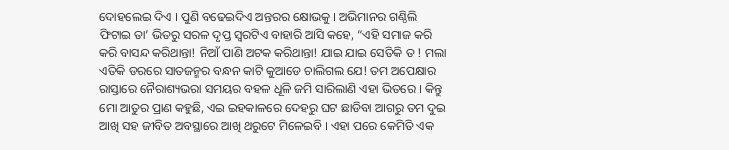ଦୋହଲେଇ ଦିଏ । ପୁଣି ବଢେଇଦିଏ ଅନ୍ତରର କ୍ଷୋଭକୁ । ଅଭିମାନର ଗଣ୍ଠିଲି ଫିଟାଇ ତା’ ଭିତରୁ ସରଳ ଦୃପ୍ତ ସ୍ୱରଟିଏ ବାହାରି ଆସି କହେ, “ଏହି ସମାଜ କରି କରି ବାସନ୍ଦ କରିଥାନ୍ତା! ନିଆଁ ପାଣି ଅଟକ କରିଥାନ୍ତା! ଯାଇ ଯାଇ ସେତିକି ତ ! ମଲା ଏତିକି ଡରରେ ସାତଜନ୍ମର ବନ୍ଧନ କାଟି କୁଆଡେ ଚାଲିଗଲ ଯେ! ତମ ଅପେକ୍ଷାର ରାସ୍ତାରେ ନୈରାଶ୍ୟଭରା ସମୟର ବହଳ ଧୂଳି ଜମି ସାରିଲାଣି ଏହା ଭିତରେ । କିନ୍ତୁ ମୋ ଆତୁର ପ୍ରାଣ କହୁଛି, ଏଇ ଇହକାଳରେ ଦେହରୁ ଘଟ ଛାଡିବା ଆଗରୁ ତମ ଦୁଇ ଆଖି ସହ ଜୀବିତ ଅବସ୍ଥାରେ ଆଖି ଥରୁଟେ ମିଳେଇବି । ଏହା ପରେ କେମିତି ଏକ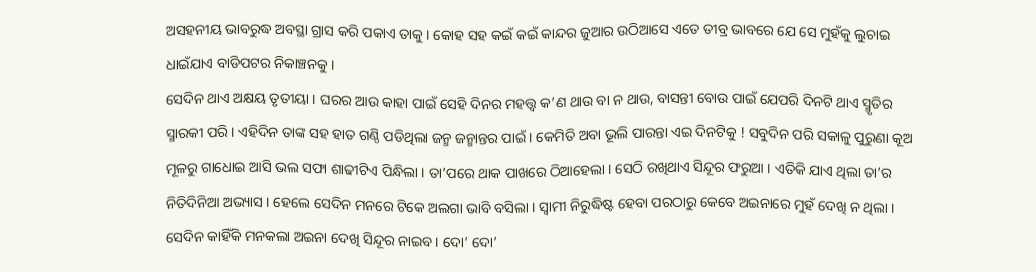ଅସହନୀୟ ଭାବରୁଦ୍ଧ ଅବସ୍ଥା ଗ୍ରାସ କରି ପକାଏ ତାକୁ । କୋହ ସହ କଇଁ କଇଁ କାନ୍ଦର ଜୁଆର ଉଠିଆସେ ଏତେ ତୀବ୍ର ଭାବରେ ଯେ ସେ ମୁହଁକୁ ଲୁଚାଇ ଧାଇଁଯାଏ ବାଡିପଟର ନିକାଞ୍ଚନକୁ ।
ସେଦିନ ଥାଏ ଅକ୍ଷୟ ତୃତୀୟା । ଘରର ଆଉ କାହା ପାଇଁ ସେହି ଦିନର ମହତ୍ତ୍ୱ କ’ଣ ଥାଉ ବା ନ ଥାଉ, ବାସନ୍ତୀ ବୋଉ ପାଇଁ ଯେପରି ଦିନଟି ଥାଏ ସ୍ମୃତିର ସ୍ମାରକୀ ପରି । ଏହିଦିନ ତାଙ୍କ ସହ ହାତ ଗଣ୍ଠି ପଡିଥିଲା ଜନ୍ମ ଜନ୍ମାନ୍ତର ପାଇଁ । କେମିତି ଅବା ଭୂଲି ପାରନ୍ତା ଏଇ ଦିନଟିକୁ ! ସବୁଦିନ ପରି ସକାଳୁ ପୁରୁଣା କୂଅ ମୂଳରୁ ଗାଧୋଇ ଆସି ଭଲ ସଫା ଶାଢୀଟିଏ ପିନ୍ଧିଲା । ତା’ପରେ ଥାକ ପାଖରେ ଠିଆହେଲା । ସେଠି ରଖିଥାଏ ସିନ୍ଦୂର ଫରୁଆ । ଏତିକି ଯାଏ ଥିଲା ତା’ର ନିତିଦିନିଆ ଅଭ୍ୟାସ । ହେଲେ ସେଦିନ ମନରେ ଟିକେ ଅଲଗା ଭାବି ବସିଲା । ସ୍ୱାମୀ ନିରୁଦ୍ଧିଷ୍ଟ ହେବା ପରଠାରୁ କେବେ ଅଇନାରେ ମୁହଁ ଦେଖି ନ ଥିଲା । ସେଦିନ କାହିଁକି ମନକଲା ଅଇନା ଦେଖି ସିନ୍ଦୂର ନାଇବ । ଦୋ’ ଦୋ’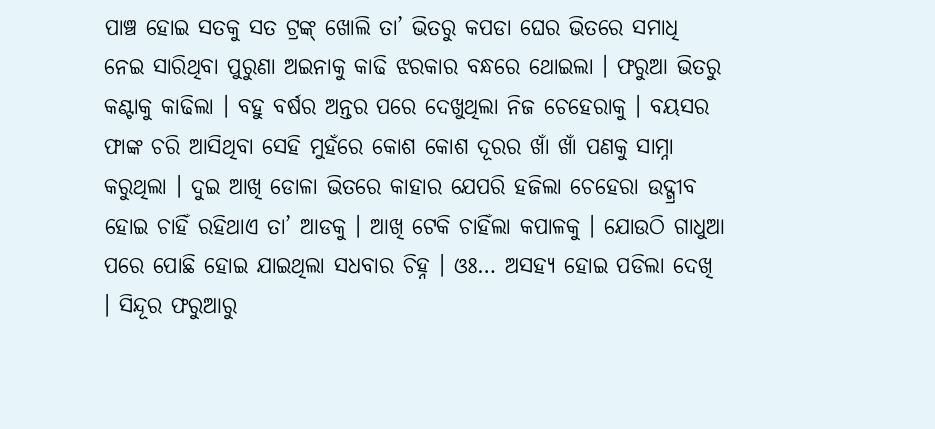ପାଞ୍ଚ ହୋଇ ସତକୁ ସତ ଟ୍ରଙ୍କ୍ ଖୋଲି ତା’ ଭିତରୁ କପଡା ଘେର ଭିତରେ ସମାଧି ନେଇ ସାରିଥିବା ପୁରୁଣା ଅଇନାକୁ କାଢି ଝରକାର ବନ୍ଧରେ ଥୋଇଲା । ଫରୁଆ ଭିତରୁ କଣ୍ଟାକୁ କାଢିଲା । ବହୁ ବର୍ଷର ଅନ୍ତର ପରେ ଦେଖୁଥିଲା ନିଜ ଚେହେରାକୁ । ବୟସର ଫାଙ୍କ ଚରି ଆସିଥିବା ସେହି ମୁହଁରେ କୋଶ କୋଶ ଦୂରର ଖାଁ ଖାଁ ପଣକୁ ସାମ୍ନା କରୁଥିଲା । ଦୁଇ ଆଖି ଡୋଳା ଭିତରେ କାହାର ଯେପରି ହଜିଲା ଚେହେରା ଉଦ୍ଗ୍ରୀବ ହୋଇ ଚାହିଁ ରହିଥାଏ ତା’ ଆଡକୁ । ଆଖି ଟେକି ଚାହିଁଲା କପାଳକୁ । ଯୋଉଠି ଗାଧୁଆ ପରେ ପୋଛି ହୋଇ ଯାଇଥିଲା ସଧବାର ଚିହ୍ନ । ଓଃ… ଅସହ୍ୟ ହୋଇ ପଡିଲା ଦେଖି । ସିନ୍ଦୂର ଫରୁଆରୁ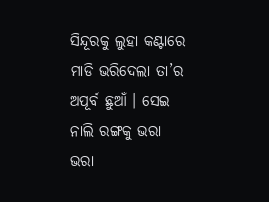ସିନ୍ଦୂରକୁ ଲୁହା କଣ୍ଟାରେ ମାଡି ଭରିଦେଲା ତା’ର ଅପୂର୍ବ ଛୁଆଁ । ସେଇ ନାଲି ରଙ୍ଗକୁ ଭରା ଭରା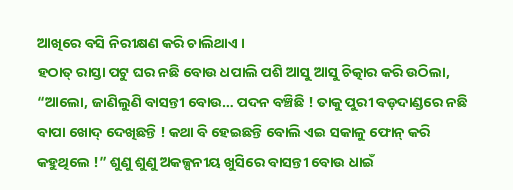ଆଖିରେ ବସି ନିରୀକ୍ଷଣ କରି ଚାଲିଥାଏ ।
ହଠାତ୍ ରାସ୍ତା ପଟୁ ଘର ନଛି ବୋଉ ଧପାଲି ପଶି ଆସୁ ଆସୁ ଚିତ୍କାର କରି ଉଠିଲା, “ଆଲୋ, ଜାଣିଲୁଣି ବାସନ୍ତୀ ବୋଉ… ପଦନ ବଞ୍ଚିଛି ! ତାକୁ ପୁରୀ ବଡ଼ଦାଣ୍ଡରେ ନଛି ବାପା ଖୋଦ୍ ଦେଖିଛନ୍ତି ! କଥା ବି ହେଇଛନ୍ତି ବୋଲି ଏଇ ସକାଳୁ ଫୋନ୍ କରି କହୁଥିଲେ !” ଶୁଣୁ ଶୁଣୁ ଅକଳ୍ପନୀୟ ଖୁସିରେ ବାସନ୍ତୀ ବୋଉ ଧାଇଁ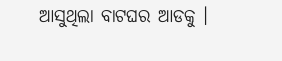ଆସୁଥିଲା ବାଟଘର ଆଡକୁ ।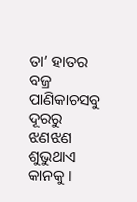ତା’ ହାତର ବଜ୍ର ପାଣିକାଚସବୁ ଦୂରରୁ ଝଣଝଣ ଶୁଭୁଥାଏ କାନକୁ ।